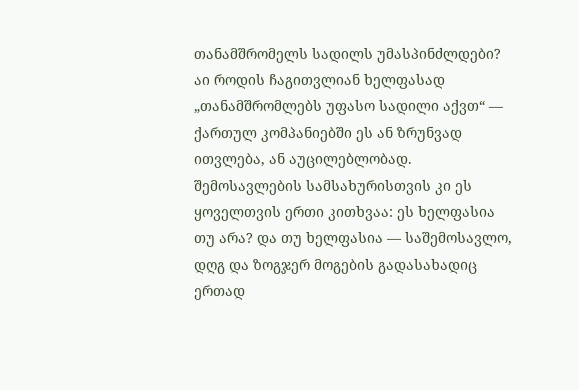თანამშრომელს სადილს უმასპინძლდები? აი როდის ჩაგითვლიან ხელფასად
„თანამშრომლებს უფასო სადილი აქვთ“ — ქართულ კომპანიებში ეს ან ზრუნვად ითვლება, ან აუცილებლობად. შემოსავლების სამსახურისთვის კი ეს ყოველთვის ერთი კითხვაა: ეს ხელფასია თუ არა? და თუ ხელფასია — საშემოსავლო, დღგ და ზოგჯერ მოგების გადასახადიც ერთად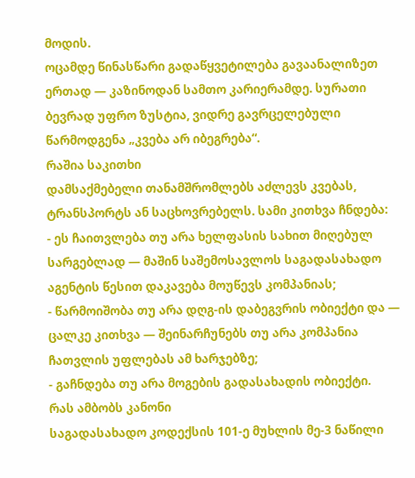მოდის.
ოცამდე წინასწარი გადაწყვეტილება გავაანალიზეთ ერთად — კაზინოდან სამთო კარიერამდე. სურათი ბევრად უფრო ზუსტია, ვიდრე გავრცელებული წარმოდგენა „კვება არ იბეგრება“.
რაშია საკითხი
დამსაქმებელი თანამშრომლებს აძლევს კვებას, ტრანსპორტს ან საცხოვრებელს. სამი კითხვა ჩნდება:
- ეს ჩაითვლება თუ არა ხელფასის სახით მიღებულ სარგებლად — მაშინ საშემოსავლოს საგადასახადო აგენტის წესით დაკავება მოუწევს კომპანიას;
- წარმოიშობა თუ არა დღგ-ის დაბეგვრის ობიექტი და — ცალკე კითხვა — შეინარჩუნებს თუ არა კომპანია ჩათვლის უფლებას ამ ხარჯებზე;
- გაჩნდება თუ არა მოგების გადასახადის ობიექტი.
რას ამბობს კანონი
საგადასახადო კოდექსის 101-ე მუხლის მე-3 ნაწილი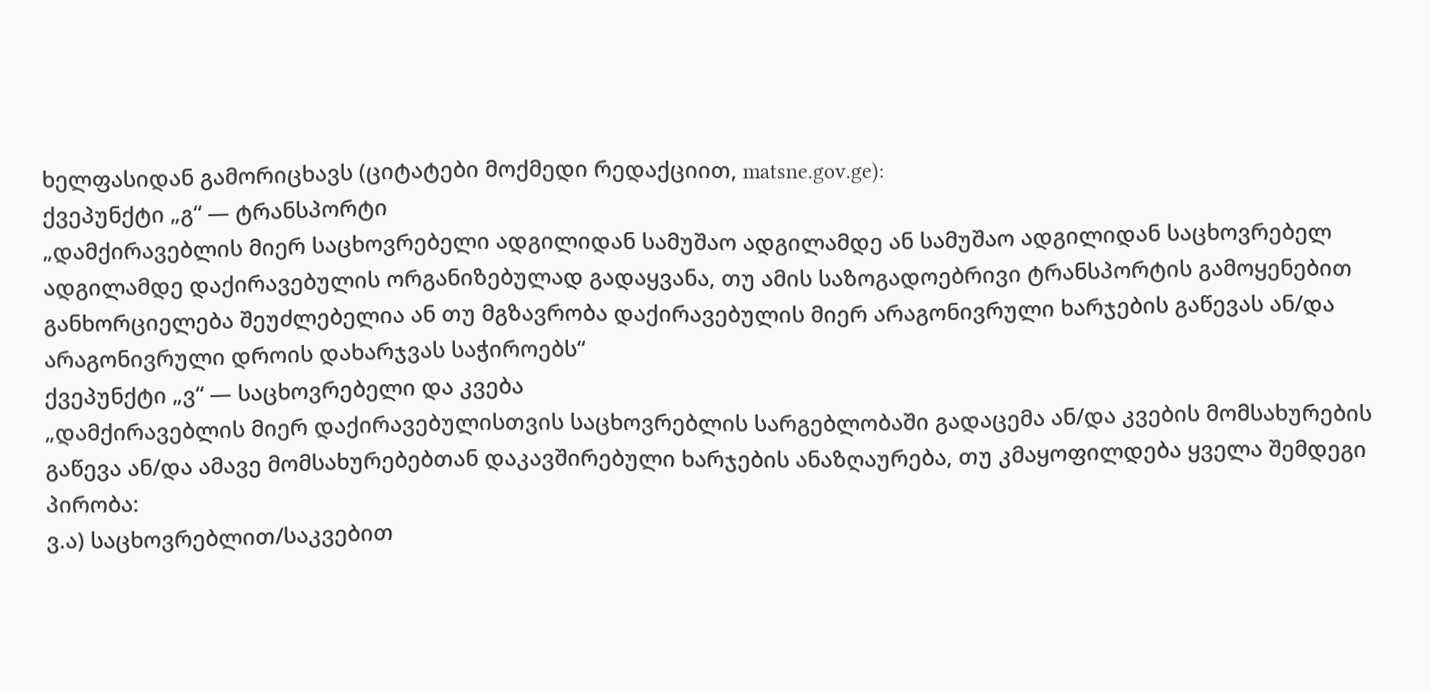ხელფასიდან გამორიცხავს (ციტატები მოქმედი რედაქციით, matsne.gov.ge):
ქვეპუნქტი „გ“ — ტრანსპორტი
„დამქირავებლის მიერ საცხოვრებელი ადგილიდან სამუშაო ადგილამდე ან სამუშაო ადგილიდან საცხოვრებელ ადგილამდე დაქირავებულის ორგანიზებულად გადაყვანა, თუ ამის საზოგადოებრივი ტრანსპორტის გამოყენებით განხორციელება შეუძლებელია ან თუ მგზავრობა დაქირავებულის მიერ არაგონივრული ხარჯების გაწევას ან/და არაგონივრული დროის დახარჯვას საჭიროებს“
ქვეპუნქტი „ვ“ — საცხოვრებელი და კვება
„დამქირავებლის მიერ დაქირავებულისთვის საცხოვრებლის სარგებლობაში გადაცემა ან/და კვების მომსახურების გაწევა ან/და ამავე მომსახურებებთან დაკავშირებული ხარჯების ანაზღაურება, თუ კმაყოფილდება ყველა შემდეგი პირობა:
ვ.ა) საცხოვრებლით/საკვებით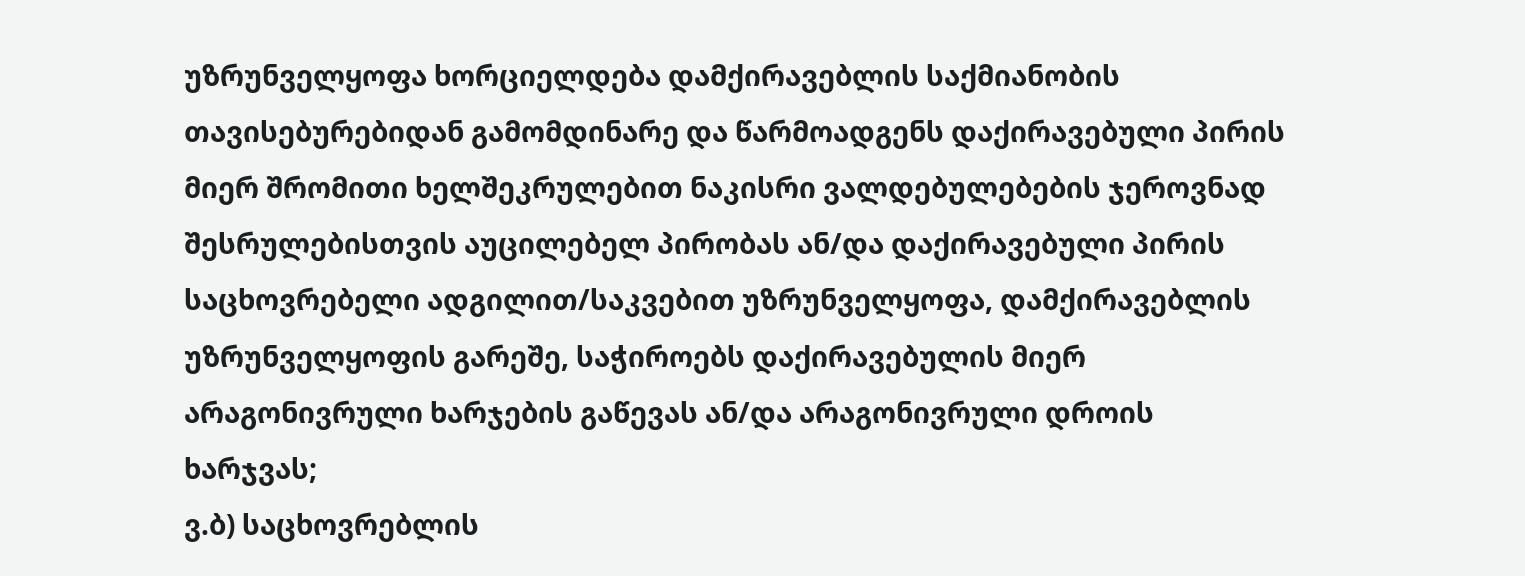უზრუნველყოფა ხორციელდება დამქირავებლის საქმიანობის თავისებურებიდან გამომდინარე და წარმოადგენს დაქირავებული პირის მიერ შრომითი ხელშეკრულებით ნაკისრი ვალდებულებების ჯეროვნად შესრულებისთვის აუცილებელ პირობას ან/და დაქირავებული პირის საცხოვრებელი ადგილით/საკვებით უზრუნველყოფა, დამქირავებლის უზრუნველყოფის გარეშე, საჭიროებს დაქირავებულის მიერ არაგონივრული ხარჯების გაწევას ან/და არაგონივრული დროის ხარჯვას;
ვ.ბ) საცხოვრებლის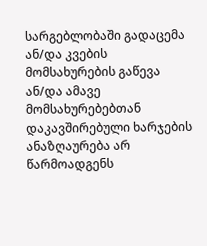სარგებლობაში გადაცემა ან/და კვების მომსახურების გაწევა ან/და ამავე მომსახურებებთან დაკავშირებული ხარჯების ანაზღაურება არ წარმოადგენს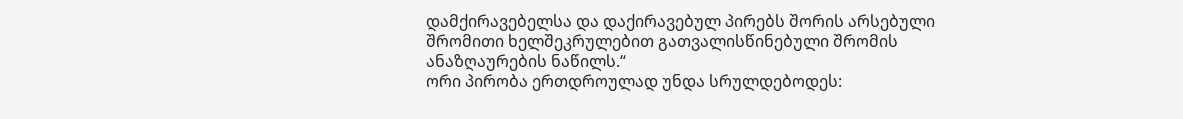დამქირავებელსა და დაქირავებულ პირებს შორის არსებული შრომითი ხელშეკრულებით გათვალისწინებული შრომის ანაზღაურების ნაწილს.“
ორი პირობა ერთდროულად უნდა სრულდებოდეს: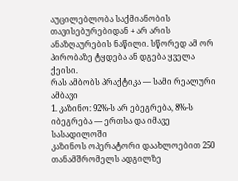აუცილებლობა საქმიანობის თავისებურებიდან + არ არის ანაზღაურების ნაწილი. სწორედ ამ ორ პირობაზე ტყდება ან დგება ყველა ქეისი.
რას ამბობს პრაქტიკა — სამი რეალური ამბავი
1. კაზინო: 92%-ს არ ებეგრება, 8%-ს იბეგრება — ერთსა და იმავე სასადილოში
კაზინოს ოპერატორი დაახლოებით 250 თანამშრომელს ადგილზე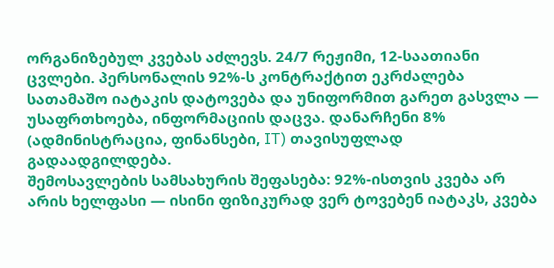ორგანიზებულ კვებას აძლევს. 24/7 რეჟიმი, 12-საათიანი ცვლები. პერსონალის 92%-ს კონტრაქტით ეკრძალება სათამაშო იატაკის დატოვება და უნიფორმით გარეთ გასვლა — უსაფრთხოება, ინფორმაციის დაცვა. დანარჩენი 8% (ადმინისტრაცია, ფინანსები, IT) თავისუფლად გადაადგილდება.
შემოსავლების სამსახურის შეფასება: 92%-ისთვის კვება არ არის ხელფასი — ისინი ფიზიკურად ვერ ტოვებენ იატაკს, კვება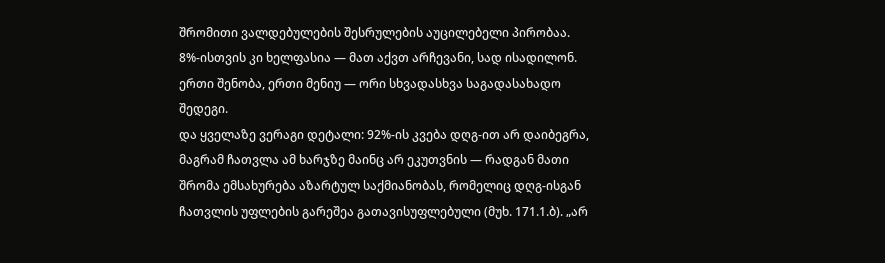შრომითი ვალდებულების შესრულების აუცილებელი პირობაა. 8%-ისთვის კი ხელფასია — მათ აქვთ არჩევანი, სად ისადილონ. ერთი შენობა, ერთი მენიუ — ორი სხვადასხვა საგადასახადო შედეგი.
და ყველაზე ვერაგი დეტალი: 92%-ის კვება დღგ-ით არ დაიბეგრა, მაგრამ ჩათვლა ამ ხარჯზე მაინც არ ეკუთვნის — რადგან მათი შრომა ემსახურება აზარტულ საქმიანობას, რომელიც დღგ-ისგან ჩათვლის უფლების გარეშეა გათავისუფლებული (მუხ. 171.1.ბ). „არ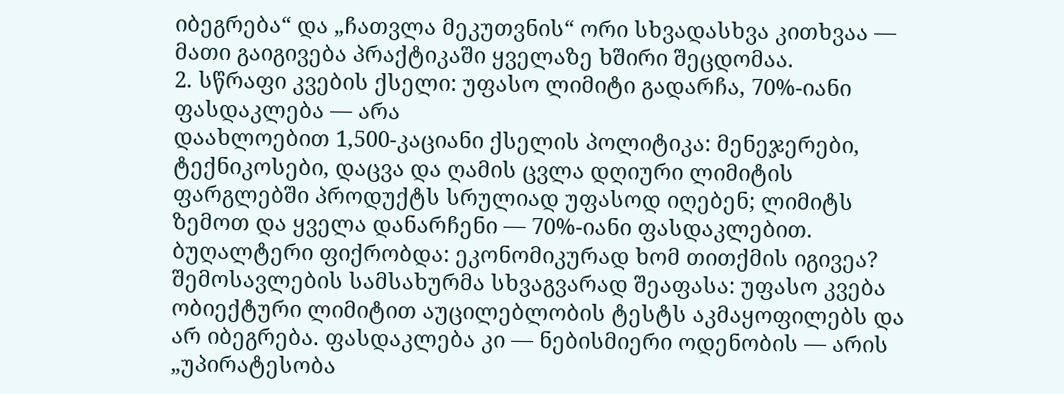იბეგრება“ და „ჩათვლა მეკუთვნის“ ორი სხვადასხვა კითხვაა — მათი გაიგივება პრაქტიკაში ყველაზე ხშირი შეცდომაა.
2. სწრაფი კვების ქსელი: უფასო ლიმიტი გადარჩა, 70%-იანი ფასდაკლება — არა
დაახლოებით 1,500-კაციანი ქსელის პოლიტიკა: მენეჯერები, ტექნიკოსები, დაცვა და ღამის ცვლა დღიური ლიმიტის ფარგლებში პროდუქტს სრულიად უფასოდ იღებენ; ლიმიტს ზემოთ და ყველა დანარჩენი — 70%-იანი ფასდაკლებით.
ბუღალტერი ფიქრობდა: ეკონომიკურად ხომ თითქმის იგივეა? შემოსავლების სამსახურმა სხვაგვარად შეაფასა: უფასო კვება ობიექტური ლიმიტით აუცილებლობის ტესტს აკმაყოფილებს და არ იბეგრება. ფასდაკლება კი — ნებისმიერი ოდენობის — არის „უპირატესობა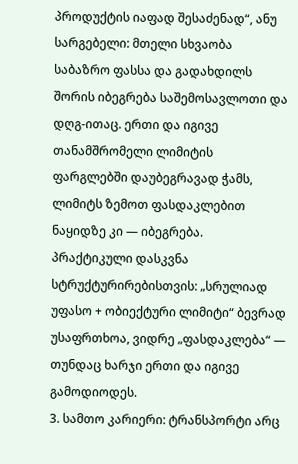პროდუქტის იაფად შესაძენად“, ანუ სარგებელი: მთელი სხვაობა საბაზრო ფასსა და გადახდილს შორის იბეგრება საშემოსავლოთი და დღგ-ითაც. ერთი და იგივე თანამშრომელი ლიმიტის ფარგლებში დაუბეგრავად ჭამს, ლიმიტს ზემოთ ფასდაკლებით ნაყიდზე კი — იბეგრება.
პრაქტიკული დასკვნა სტრუქტურირებისთვის: „სრულიად უფასო + ობიექტური ლიმიტი“ ბევრად უსაფრთხოა, ვიდრე „ფასდაკლება“ — თუნდაც ხარჯი ერთი და იგივე გამოდიოდეს.
3. სამთო კარიერი: ტრანსპორტი არც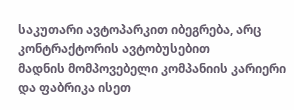საკუთარი ავტოპარკით იბეგრება, არც კონტრაქტორის ავტობუსებით
მადნის მომპოვებელი კომპანიის კარიერი და ფაბრიკა ისეთ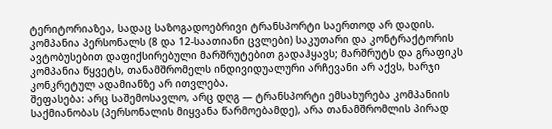ტერიტორიაზეა, სადაც საზოგადოებრივი ტრანსპორტი საერთოდ არ დადის. კომპანია პერსონალს (8 და 12-საათიანი ცვლები) საკუთარი და კონტრაქტორის ავტობუსებით დაფიქსირებული მარშრუტებით გადაჰყავს; მარშრუტს და გრაფიკს კომპანია წყვეტს, თანამშრომელს ინდივიდუალური არჩევანი არ აქვს, ხარჯი კონკრეტულ ადამიანზე არ ითვლება.
შეფასება: არც საშემოსავლო, არც დღგ — ტრანსპორტი ემსახურება კომპანიის საქმიანობას (პერსონალის მიყვანა წარმოებამდე), არა თანამშრომლის პირად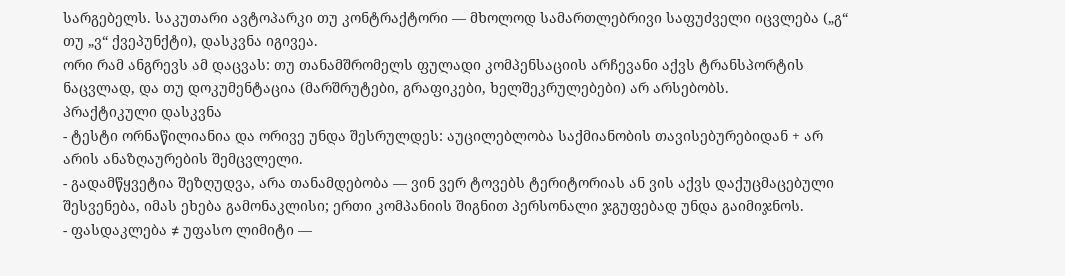სარგებელს. საკუთარი ავტოპარკი თუ კონტრაქტორი — მხოლოდ სამართლებრივი საფუძველი იცვლება („გ“ თუ „ვ“ ქვეპუნქტი), დასკვნა იგივეა.
ორი რამ ანგრევს ამ დაცვას: თუ თანამშრომელს ფულადი კომპენსაციის არჩევანი აქვს ტრანსპორტის ნაცვლად, და თუ დოკუმენტაცია (მარშრუტები, გრაფიკები, ხელშეკრულებები) არ არსებობს.
პრაქტიკული დასკვნა
- ტესტი ორნაწილიანია და ორივე უნდა შესრულდეს: აუცილებლობა საქმიანობის თავისებურებიდან + არ არის ანაზღაურების შემცვლელი.
- გადამწყვეტია შეზღუდვა, არა თანამდებობა — ვინ ვერ ტოვებს ტერიტორიას ან ვის აქვს დაქუცმაცებული შესვენება, იმას ეხება გამონაკლისი; ერთი კომპანიის შიგნით პერსონალი ჯგუფებად უნდა გაიმიჯნოს.
- ფასდაკლება ≠ უფასო ლიმიტი —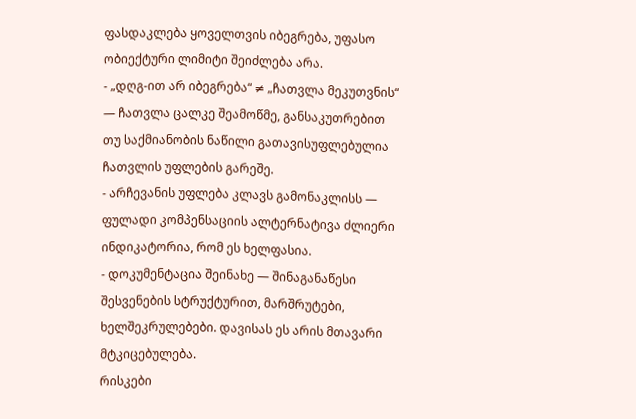ფასდაკლება ყოველთვის იბეგრება, უფასო ობიექტური ლიმიტი შეიძლება არა.
- „დღგ-ით არ იბეგრება“ ≠ „ჩათვლა მეკუთვნის“ — ჩათვლა ცალკე შეამოწმე, განსაკუთრებით თუ საქმიანობის ნაწილი გათავისუფლებულია ჩათვლის უფლების გარეშე.
- არჩევანის უფლება კლავს გამონაკლისს — ფულადი კომპენსაციის ალტერნატივა ძლიერი ინდიკატორია, რომ ეს ხელფასია.
- დოკუმენტაცია შეინახე — შინაგანაწესი შესვენების სტრუქტურით, მარშრუტები, ხელშეკრულებები. დავისას ეს არის მთავარი მტკიცებულება.
რისკები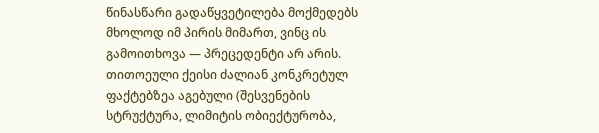წინასწარი გადაწყვეტილება მოქმედებს მხოლოდ იმ პირის მიმართ, ვინც ის გამოითხოვა — პრეცედენტი არ არის. თითოეული ქეისი ძალიან კონკრეტულ ფაქტებზეა აგებული (შესვენების სტრუქტურა, ლიმიტის ობიექტურობა,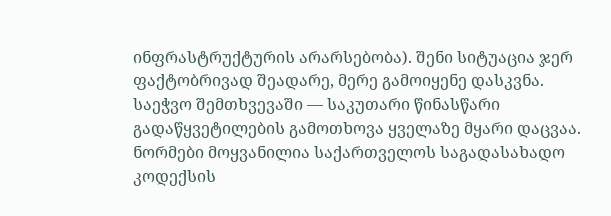ინფრასტრუქტურის არარსებობა). შენი სიტუაცია ჯერ ფაქტობრივად შეადარე, მერე გამოიყენე დასკვნა. საეჭვო შემთხვევაში — საკუთარი წინასწარი გადაწყვეტილების გამოთხოვა ყველაზე მყარი დაცვაა.
ნორმები მოყვანილია საქართველოს საგადასახადო კოდექსის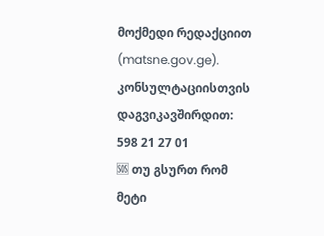მოქმედი რედაქციით (matsne.gov.ge).
კონსულტაციისთვის დაგვიკავშირდით: 598 21 27 01
🆘 თუ გსურთ რომ მეტი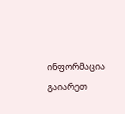ინფორმაცია გაიარეთ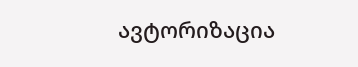ავტორიზაცია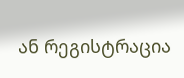ან რეგისტრაცია